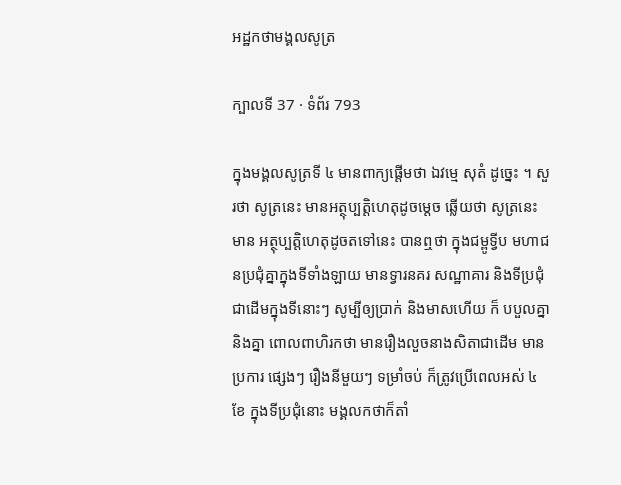អដ្ឋកថាមង្គលសូត្រ

ក្បាលទី 37 · ទំព័រ 793

ក្នុងមង្គលសូត្រទី ៤ មានពាក្យផ្តើមថា ឯវម្មេ សុតំ ដូច្នេះ ។ សួរថា សូត្រនេះ មានអត្ថុប្បត្តិហេតុដូចម្តេច ឆ្លើយថា សូត្រនេះ មាន អត្ថុប្បត្តិហេតុដូចតទៅនេះ បានឮថា ក្នុងជម្ពូទ្វីប មហាជនប្រជុំគ្នាក្នុងទីទាំងឡាយ មានទ្វារនគរ សណ្ឋាគារ និងទីប្រជុំជាដើមក្នុងទីនោះៗ សូម្បីឲ្យប្រាក់ និងមាសហើយ ក៏ បបួលគ្នានិងគ្នា ពោលពាហិរកថា មានរឿងលួចនាងសិតាជាដើម មានប្រការ ផ្សេងៗ រឿងនីមួយៗ ទម្រាំចប់ ក៏ត្រូវប្រើពេលអស់ ៤ ខែ ក្នុងទីប្រជុំនោះ មង្គលកថាក៏តាំ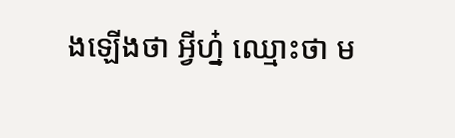ងឡើងថា អ្វីហ្ន៎ ឈ្មោះថា ម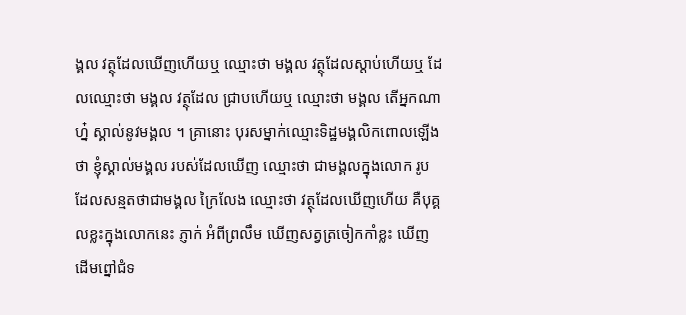ង្គល វត្ថុដែលឃើញហើយឬ ឈ្មោះថា មង្គល វត្ថុដែលស្តាប់ហើយឬ ដែលឈ្មោះថា មង្គល វត្ថុដែល ជ្រាបហើយឬ ឈ្មោះថា មង្គល តើអ្នកណាហ្ន៎ ស្គាល់នូវមង្គល ។ គ្រានោះ បុរសម្នាក់ឈ្មោះទិដ្ឋមង្គលិកពោលឡើងថា ខ្ញុំស្គាល់មង្គល របស់ដែលឃើញ ឈ្មោះថា ជាមង្គលក្នុងលោក រូបដែលសន្មតថាជាមង្គល ក្រៃលែង ឈ្មោះថា វត្ថុដែលឃើញហើយ គឺបុគ្គលខ្លះក្នុងលោកនេះ ភ្ញាក់ អំពីព្រលឹម ឃើញសត្វត្រចៀកកាំខ្លះ ឃើញដើមព្នៅជំទ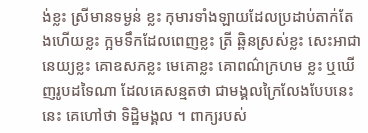ង់ខ្លះ ស្រីមានទម្ងន់ ខ្លះ កុមារទាំងឡាយដែលប្រដាប់តាក់តែងហើយខ្លះ ក្អមទឹកដែលពេញខ្លះ ត្រី ឆ្ពិនស្រស់ខ្លះ សេះអាជានេយ្យខ្លះ គោឧសភខ្លះ មេគោខ្លះ គោពណ៌ក្រហម ខ្លះ ឬឃើញរូបដទៃណា ដែលគេសន្មតថា ជាមង្គលក្រៃលែងបែបនេះ នេះ គេហៅថា ទិដ្ឋិមង្គល ។ ពាក្យរបស់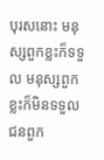បុរសនោះ មនុស្សពួកខ្លះក៏ទទួល មនុស្សពួកខ្លះក៏មិនទទួល ជនពួក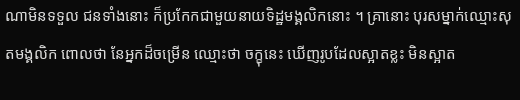ណាមិនទទួល ជនទាំងនោះ ក៏ប្រកែកជាមួយនាយទិដ្ឋមង្គលិកនោះ ។ គ្រានោះ បុរសម្នាក់ឈ្មោះសុតមង្គលិក ពោលថា នែអ្នកដ៏ចម្រើន ឈ្មោះថា ចក្ខុនេះ ឃើញរូបដែលស្អាតខ្លះ មិនស្អាត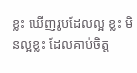ខ្លះ ឃើញរូបដែលល្អ ខ្លះ មិនល្អខ្លះ ដែលគាប់ចិត្ត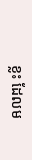ខ្លះ ដែលម